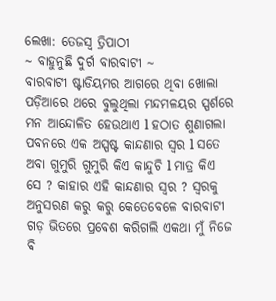ଲେଖା: ତେଜସ୍ୱ ତ୍ରିପାଠୀ
~ ବାହୁନୁଛି ଦୁର୍ଗ ବାରବାଟୀ ~
ବାରବାଟୀ ଷ୍ଟାଡିୟମର ଆଗରେ ଥିବା ଖୋଲା ପଡ଼ିଆରେ ଥରେ ବୁଲୁଥିଲା ମନ୍ଦମଳୟର ସ୍ପର୍ଶରେ ମନ ଆନ୍ଦୋଳିତ ହେଉଥାଏ l ହଠାତ ଶୁଣାଗଲା ପବନରେ ଏକ ଅସ୍ପଷ୍ଟ କାନ୍ଦଣାର ସ୍ୱର l ସତେ ଅବା ଗୁମୁରି ଗୁମୁରି କିଏ କାନ୍ଦୁଚି l ମାତ୍ର କିଏ ସେ ? କାହାର ଏହି କାନ୍ଦଣାର ସ୍ୱର ? ସ୍ୱରକୁ ଅନୁସରଣ କରୁ କରୁ କେତେବେଳେ ବାରବାଟୀ ଗଡ଼ ଭିତରେ ପ୍ରବେଶ କରିଗଲି ଏକଥା ମୁଁ ନିଜେ ଵି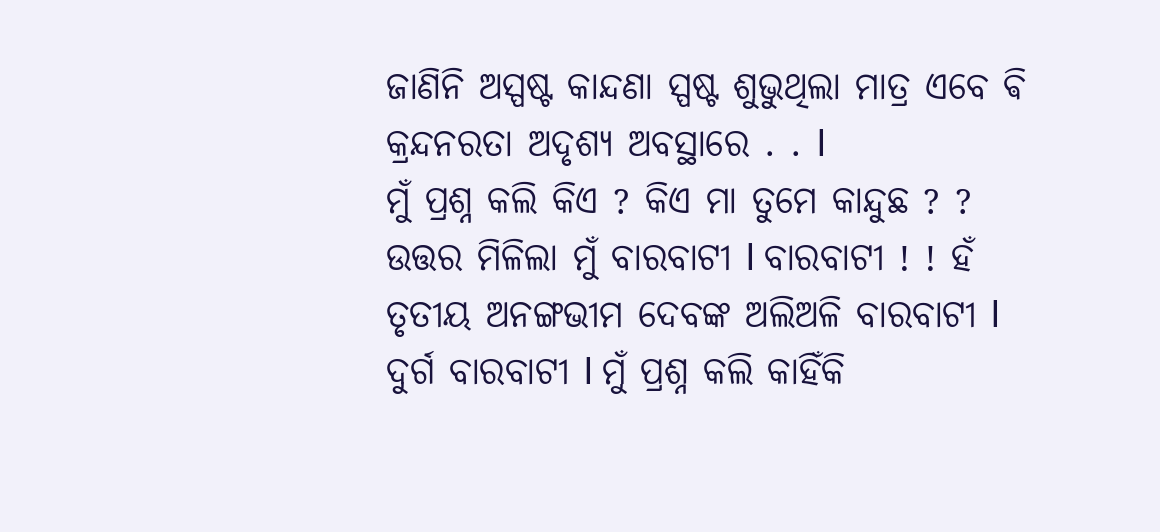ଜାଣିନି ଅସ୍ପଷ୍ଟ କାନ୍ଦଣା ସ୍ପଷ୍ଟ ଶୁଭୁଥିଲା ମାତ୍ର ଏବେ ଵି କ୍ରନ୍ଦନରତା ଅଦୃଶ୍ୟ ଅବସ୍ଥାରେ . . l
ମୁଁ ପ୍ରଶ୍ନ କଲି କିଏ ? କିଏ ମା ତୁମେ କାନ୍ଦୁଛ ? ? ଉତ୍ତର ମିଳିଲା ମୁଁ ବାରବାଟୀ l ବାରବାଟୀ ! ! ହଁ ତୃତୀୟ ଅନଙ୍ଗଭୀମ ଦେବଙ୍କ ଅଲିଅଳି ବାରବାଟୀ l ଦୁର୍ଗ ବାରବାଟୀ l ମୁଁ ପ୍ରଶ୍ନ କଲି କାହିଁକି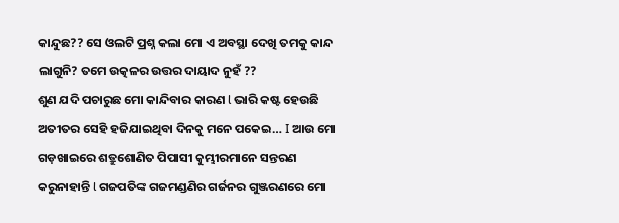କାନ୍ଦୁଛ?? ସେ ଓଲଟି ପ୍ରଶ୍ନ କଲା ମୋ ଏ ଅବସ୍ଥା ଦେଖି ତମକୁ କାନ୍ଦ ଲାଗୁନି? ତମେ ଉତ୍କଳର ଉତ୍ତର ଦାୟାଦ ନୁହଁ ??
ଶୁଣ ଯଦି ପଚାରୁଛ ମୋ କାନ୍ଦିବାର କାରଣ l ଭାରି କଷ୍ଟ ହେଉଛି ଅତୀତର ସେହି ହଜିଯାଇଥିବା ଦିନକୁ ମନେ ପକେଇ… I ଆଉ ମୋ ଗଡ଼ଖାଇରେ ଶତ୍ରୁଶୋଣିତ ପିପାସୀ କୁମ୍ଭୀରମାନେ ସନ୍ତରଣ କରୁନାହାନ୍ତି l ଗଜପତିଙ୍କ ଗଜମଣ୍ଡଣିର ଗର୍ଜନର ଗୁଞ୍ଜରଣରେ ମୋ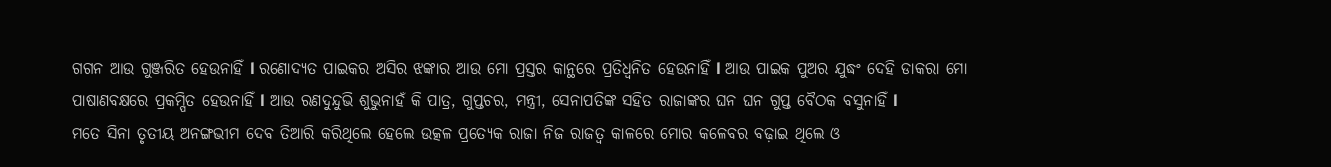ଗଗନ ଆଉ ଗୁଞ୍ଜରିତ ହେଉନାହିଁ l ରଣୋଦ୍ୟତ ପାଇକର ଅସିର ଝଙ୍କାର ଆଉ ମୋ ପ୍ରସ୍ତର କାନ୍ଥରେ ପ୍ରତିଧ୍ୱନିତ ହେଉନାହିଁ l ଆଉ ପାଇକ ପୁଅର ଯୁଦ୍ଧଂ ଦେହି ଡାକରା ମୋ ପାଷାଣବକ୍ଷରେ ପ୍ରକମ୍ପିତ ହେଉନାହିଁ l ଆଉ ରଣଦୁନ୍ଦୁଭି ଶୁଭୁନାହଁ କି ପାତ୍ର, ଗୁପ୍ତଚର, ମନ୍ତ୍ରୀ, ସେନାପତିଙ୍କ ସହିତ ରାଜାଙ୍କର ଘନ ଘନ ଗୁପ୍ତ ବୈଠକ ବସୁନାହିଁ l
ମତେ ସିନା ତୃତୀୟ ଅନଙ୍ଗଭୀମ ଦେବ ତିଆରି କରିଥିଲେ ହେଲେ ଉତ୍କଳ ପ୍ରତ୍ୟେକ ରାଜା ନିଜ ରାଜତ୍ୱ କାଳରେ ମୋର କଳେବର ବଢ଼ାଇ ଥିଲେ ଓ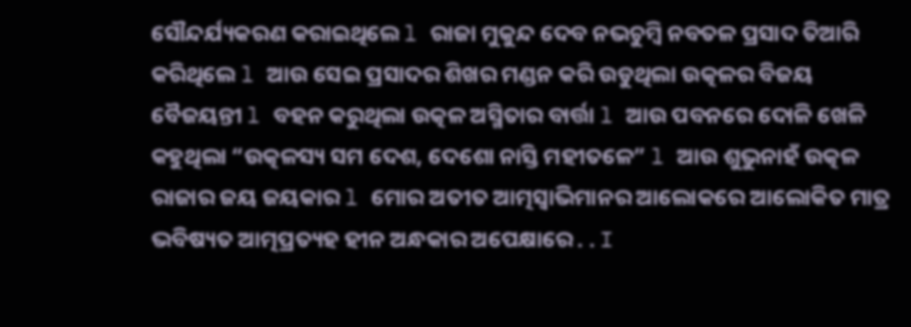ସୌନ୍ଦର୍ଯ୍ୟକରଣ କରାଇଥିଲେ l ରାଜା ମୁକୁନ୍ଦ ଦେବ ନଭଚୁମ୍ବି ନବତଳ ପ୍ରସାଦ ତିଆରି କରିଥିଲେ l ଆଉ ସେଇ ପ୍ରସାଦର ଶିଖର ମଣ୍ଡନ କରି ଉଡୁଥିଲା ଉତ୍କଳର ବିଜୟ ବୈଜୟନ୍ତୀ l ବହନ କରୁଥିଲା ଉତ୍କଳ ଅସ୍ମିତାର ବାର୍ତ୍ତା l ଆଉ ପବନରେ ଦୋଳି ଖେଳି କହୁଥିଲା “ଉତ୍କଳସ୍ୟ ସମ ଦେଶ, ଦେଶୋ ନାସ୍ତି ମହୀତଳେ” l ଆଉ ଶୁଭୁନାହଁ ଉତ୍କଳ ରାଜାର ଜୟ ଜୟକାର l ମୋର ଅତୀତ ଆତ୍ମସ୍ୱାଭିମାନର ଆଲୋକରେ ଆଲୋକିତ ମାତ୍ର ଭବିଷ୍ୟତ ଆତ୍ମପ୍ରତ୍ୟହ ହୀନ ଅନ୍ଧକାର ଅପେକ୍ଷାରେ . . I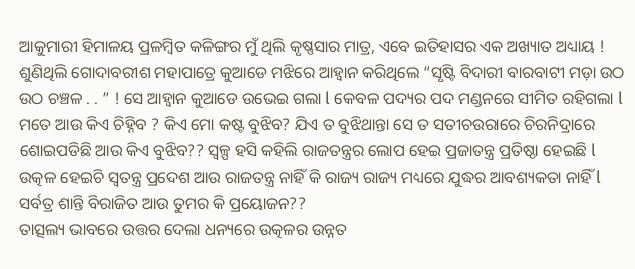ଆକୁମାରୀ ହିମାଳୟ ପ୍ରଳମ୍ବିତ କଳିଙ୍ଗର ମୁଁ ଥିଲି କୃଷ୍ଣସାର ମାତ୍ର, ଏବେ ଇତିହାସର ଏକ ଅଖ୍ୟାତ ଅଧ୍ୟାୟ ! ଶୁଣିଥିଲି ଗୋଦାବରୀଶ ମହାପାତ୍ରେ କୁଆଡେ ମଝିରେ ଆହ୍ୱାନ କରିଥିଲେ “ସୃଷ୍ଟି ବିଦାରୀ ବାରବାଟୀ ମଡ଼ା ଉଠ ଉଠ ଚଞ୍ଚଳ . . ” ! ସେ ଆହ୍ୱାନ କୁଆଡେ ଉଭେଇ ଗଲା l କେବଳ ପଦ୍ୟର ପଦ ମଣ୍ଡନରେ ସୀମିତ ରହିଗଲା l ମତେ ଆଉ କିଏ ଚିହ୍ନିବ ? କିଏ ମୋ କଷ୍ଟ ବୁଝିବ? ଯିଏ ତ ବୁଝିଥାନ୍ତା ସେ ତ ସତୀଚଉରାରେ ଚିରନିଦ୍ରାରେ ଶୋଇପଡିଛି ଆଉ କିଏ ବୁଝିବ?? ସ୍ୱଳ୍ପ ହସି କହିଲି ରାଜତନ୍ତ୍ରର ଲୋପ ହେଇ ପ୍ରଜାତନ୍ତ୍ର ପ୍ରତିଷ୍ଠା ହେଇଛି l ଉତ୍କଳ ହେଇଚି ସ୍ୱତନ୍ତ୍ର ପ୍ରଦେଶ ଆଉ ରାଜତନ୍ତ୍ର ନାହିଁ କି ରାଜ୍ୟ ରାଜ୍ୟ ମଧ୍ୟରେ ଯୁଦ୍ଧର ଆବଶ୍ୟକତା ନାହିଁ l ସର୍ବତ୍ର ଶାନ୍ତି ବିରାଜିତ ଆଉ ତୁମର କି ପ୍ରୟୋଜନ??
ତାତ୍ସଲ୍ୟ ଭାବରେ ଉତ୍ତର ଦେଲା ଧନ୍ୟରେ ଉତ୍କଳର ଉନ୍ନତ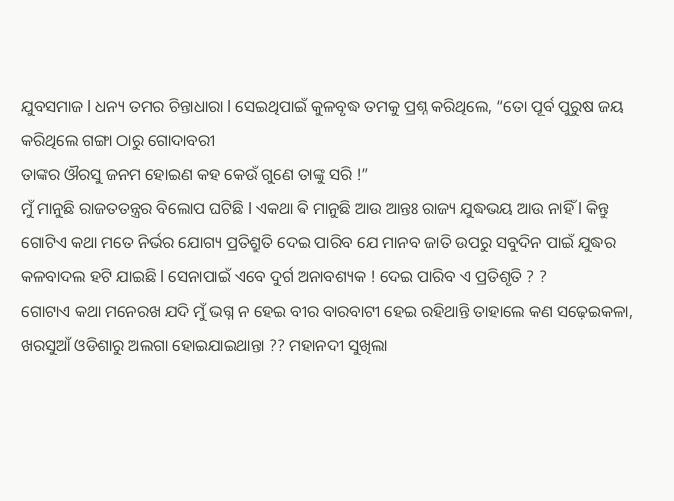ଯୁବସମାଜ l ଧନ୍ୟ ତମର ଚିନ୍ତାଧାରା l ସେଇଥିପାଇଁ କୁଳବୃଦ୍ଧ ତମକୁ ପ୍ରଶ୍ନ କରିଥିଲେ, “ତୋ ପୂର୍ବ ପୁରୁଷ ଜୟ କରିଥିଲେ ଗଙ୍ଗା ଠାରୁ ଗୋଦାବରୀ
ତାଙ୍କର ଔରସୁ ଜନମ ହୋଇଣ କହ କେଉଁ ଗୁଣେ ତାଙ୍କୁ ସରି !”
ମୁଁ ମାନୁଛି ରାଜତତନ୍ତ୍ରର ବିଲୋପ ଘଟିଛି l ଏକଥା ଵି ମାନୁଛି ଆଉ ଆନ୍ତଃ ରାଜ୍ୟ ଯୁଦ୍ଧଭୟ ଆଉ ନାହିଁ l କିନ୍ତୁ ଗୋଟିଏ କଥା ମତେ ନିର୍ଭର ଯୋଗ୍ୟ ପ୍ରତିଶ୍ରୁତି ଦେଇ ପାରିବ ଯେ ମାନବ ଜାତି ଉପରୁ ସବୁଦିନ ପାଇଁ ଯୁଦ୍ଧର କଳବାଦଲ ହଟି ଯାଇଛି l ସେନାପାଇଁ ଏବେ ଦୁର୍ଗ ଅନାବଶ୍ୟକ ! ଦେଇ ପାରିବ ଏ ପ୍ରତିଶୃତି ? ?
ଗୋଟାଏ କଥା ମନେରଖ ଯଦି ମୁଁ ଭଗ୍ନ ନ ହେଇ ବୀର ବାରବାଟୀ ହେଇ ରହିଥାନ୍ତି ତାହାଲେ କଣ ସଢ଼େଇକଳା, ଖରସୁଆଁ ଓଡିଶାରୁ ଅଲଗା ହୋଇଯାଇଥାନ୍ତା ?? ମହାନଦୀ ସୁଖିଲା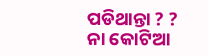ପଡିଥାନ୍ତା ? ? ନା କୋଟିଆ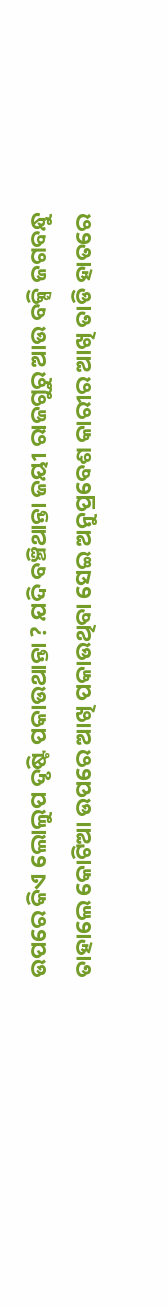ଉପରେ କିଏ ଲୋଲୁପ ଦୃଷ୍ଟି ପକାଉଥାନ୍ତା ? ଯଦି ବଞ୍ଚିଥାନ୍ତା ଜୟୀ ରାଜଗୁରୁ ଆଉ ବକ୍ସି ଜଗବନ୍ଧୁ ତାହାଲେ କୋଟିଆ ଉପରେ ଆଖି ପକାଉଥିବା ସେଇ ଅନୁପ୍ରବେଶ କାରୀର ଆଖି ତାଡି ହାତରେ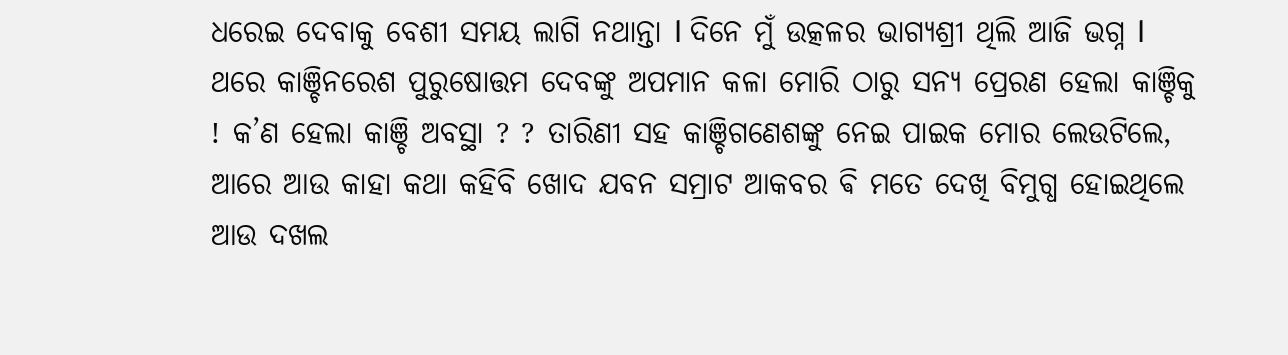ଧରେଇ ଦେବାକୁ ବେଶୀ ସମୟ ଲାଗି ନଥାନ୍ତା l ଦିନେ ମୁଁ ଉତ୍କଳର ଭାଗ୍ୟଶ୍ରୀ ଥିଲି ଆଜି ଭଗ୍ନ l ଥରେ କାଞ୍ଚିନରେଶ ପୁରୁଷୋତ୍ତମ ଦେବଙ୍କୁ ଅପମାନ କଳା ମୋରି ଠାରୁ ସନ୍ୟ ପ୍ରେରଣ ହେଲା କାଞ୍ଚିକୁ ! କ’ଣ ହେଲା କାଞ୍ଚି ଅବସ୍ଥା ? ? ତାରିଣୀ ସହ କାଞ୍ଚିଗଣେଶଙ୍କୁ ନେଇ ପାଇକ ମୋର ଲେଉଟିଲେ, ଆରେ ଆଉ କାହା କଥା କହିବି ଖୋଦ ଯବନ ସମ୍ରାଟ ଆକବର ଵି ମତେ ଦେଖି ବିମୁଗ୍ଧ ହୋଇଥିଲେ ଆଉ ଦଖଲ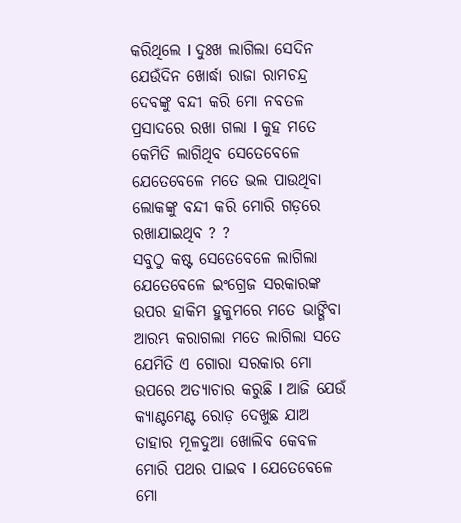କରିଥିଲେ l ଦୁଃଖ ଲାଗିଲା ସେଦିନ ଯେଉଁଦିନ ଖୋର୍ଦ୍ଧା ରାଜା ରାମଚନ୍ଦ୍ର ଦେବଙ୍କୁ ବନ୍ଦୀ କରି ମୋ ନବତଳ ପ୍ରସାଦରେ ରଖା ଗଲା l କୁହ ମତେ କେମିତି ଲାଗିଥିବ ସେତେବେଳେ ଯେତେବେଳେ ମତେ ଭଲ ପାଉଥିବା ଲୋକଙ୍କୁ ବନ୍ଦୀ କରି ମୋରି ଗଡ଼ରେ ରଖାଯାଇଥିବ ? ?
ସବୁଠୁ କଷ୍ଟ ସେତେବେଳେ ଲାଗିଲା ଯେତେବେଳେ ଇଂଗ୍ରେଜ ସରକାରଙ୍କ ଉପର ହାକିମ ହୁକୁମରେ ମତେ ଭାଙ୍ଗିବା ଆରମ୍ଭ କରାଗଲା ମତେ ଲାଗିଲା ସତେ ଯେମିତି ଏ ଗୋରା ସରକାର ମୋ ଉପରେ ଅତ୍ୟାଚାର କରୁଛି l ଆଜି ଯେଉଁ କ୍ୟାଣ୍ଟମେଣ୍ଟ ରୋଡ଼ ଦେଖୁଛ ଯାଅ ତାହାର ମୂଳଦୁଆ ଖୋଲିବ କେବଳ ମୋରି ପଥର ପାଇବ l ଯେତେବେଳେ ମୋ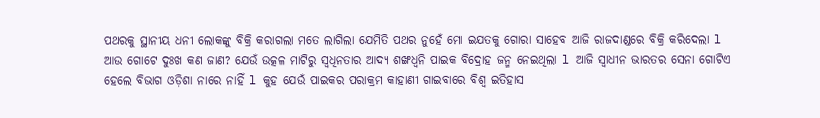ପଥରକୁ ସ୍ଥାନୀୟ ଧନୀ ଲୋକଙ୍କୁ ବିକ୍ରି କରାଗଲା ମତେ ଲାଗିଲା ଯେମିତି ପଥର ନୁହେଁ ମୋ ଇଯତକୁ ଗୋରା ସାହେବ ଆଜି ରାଜଦାଣ୍ଡରେ ବିକ୍ରି କରିଦେଲା l
ଆଉ ଗୋଟେ ଦୁଃଖ କଣ ଜାଣ? ଯେଉଁ ଉତ୍କଳ ମାଟିରୁ ସ୍ୱଧିନତାର ଆଦ୍ୟ ଶଙ୍ଖଧ୍ୱନି ପାଇକ ବିଦ୍ରୋହ ଜନ୍ମ ନେଇଥିଲା l ଆଜି ସ୍ୱାଧୀନ ଭାରତର ସେନା ଗୋଟିଏ ହେଲେ ବିଭାଗ ଓଡ଼ିଶା ନାରେ ନାହିଁ l କୁହ ଯେଉଁ ପାଇକର ପରାକ୍ରମ କାହାଣୀ ଗାଇବାରେ ବିଶ୍ଵ ଇତିହାସ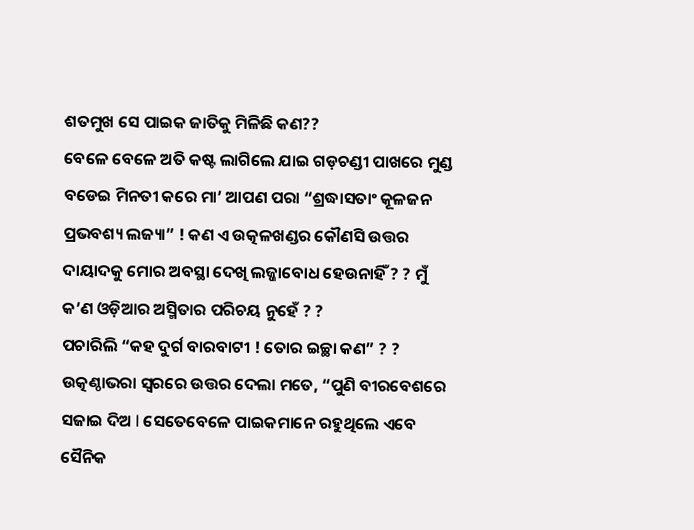ଶତମୁଖ ସେ ପାଇକ ଜାତିକୁ ମିଳିଛି କଣ??
ବେଳେ ବେଳେ ଅତି କଷ୍ଟ ଲାଗିଲେ ଯାଇ ଗଡ଼ଚଣ୍ଡୀ ପାଖରେ ମୁଣ୍ଡ ବଡେଇ ମିନତୀ କରେ ମା’ ଆପଣ ପରା “ଶ୍ରଦ୍ଧାସତାଂ କୂଳଜନ ପ୍ରଭବଶ୍ୟ ଲଜ୍ୟା” ! କଣ ଏ ଉତ୍କଳଖଣ୍ଡର କୌଣସି ଉତ୍ତର ଦାୟାଦକୁ ମୋର ଅବସ୍ଥା ଦେଖି ଲଜ୍ଜାବୋଧ ହେଉନାହିଁ ? ? ମୁଁ କ’ଣ ଓଡ଼ିଆର ଅସ୍ମିତାର ପରିଚୟ ନୁହେଁ ? ?
ପଚାରିଲି “କହ ଦୁର୍ଗ ବାରବାଟୀ ! ତୋର ଇଚ୍ଛା କଣ” ? ? ଉତ୍କଣ୍ଠାଭରା ସ୍ୱରରେ ଉତ୍ତର ଦେଲା ମତେ, “ପୁଣି ବୀରବେଶରେ ସଜାଇ ଦିଅ l ସେତେବେଳେ ପାଇକମାନେ ରହୁଥିଲେ ଏବେ ସୈନିକ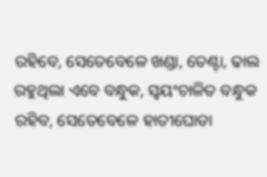ରହିବେ, ସେତେବେଳେ ଖଣ୍ଡା, ତେଣ୍ଟା, ଢାଲ ରହୁଥିଲା ଏବେ ବନ୍ଧୁକ, ସ୍ୱୟଂଚାଳିତ ବନ୍ଧୁକ ରହିବ, ସେତେବେଳେ ହାତୀଘୋଡା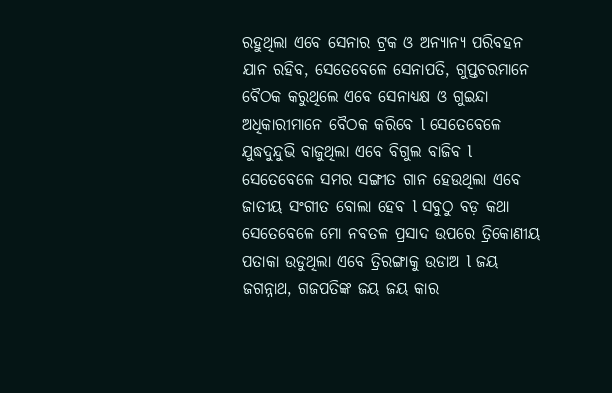ରହୁଥିଲା ଏବେ ସେନାର ଟ୍ରକ ଓ ଅନ୍ୟାନ୍ୟ ପରିବହନ ଯାନ ରହିବ, ସେତେବେଳେ ସେନାପତି, ଗୁପ୍ତଚରମାନେ ବୈଠକ କରୁଥିଲେ ଏବେ ସେନାଧ୍ୟକ୍ଷ ଓ ଗୁଇନ୍ଦା ଅଧିକାରୀମାନେ ବୈଠକ କରିବେ l ସେତେବେଳେ ଯୁଦ୍ଧଦୁନ୍ଦୁଭି ବାଜୁଥିଲା ଏବେ ବିଗୁଲ ବାଜିବ l ସେତେବେଳେ ସମର ସଙ୍ଗୀତ ଗାନ ହେଉଥିଲା ଏବେ ଜାତୀୟ ସଂଗୀତ ବୋଲା ହେବ l ସବୁଠୁ ବଡ଼ କଥା ସେତେବେଳେ ମୋ ନବତଳ ପ୍ରସାଦ ଉପରେ ତ୍ରିକୋଣୀୟ ପତାକା ଉଡୁଥିଲା ଏବେ ତ୍ରିରଙ୍ଗାକୁ ଉଡାଅ l ଜୟ ଜଗନ୍ନାଥ, ଗଜପତିଙ୍କ ଜୟ ଜୟ କାର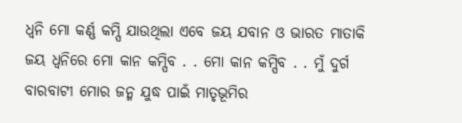ଧ୍ୱନି ମୋ କର୍ଣ୍ଣ କମ୍ପି ଯାଉଥିଲା ଏବେ ଜୟ ଯବାନ ଓ ଭାରତ ମାତାକି ଜୟ ଧ୍ୱନିରେ ମୋ କାନ କମ୍ପିବ . . ମୋ କାନ କମ୍ପିବ . . ମୁଁ ଦୁର୍ଗ ବାରବାଟୀ ମୋର ଜନ୍ମ ଯୁଦ୍ଧ ପାଇଁ ମାତୃଭୂମିର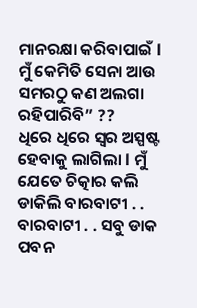ମାନରକ୍ଷା କରିବାପାଇଁ l ମୁଁ କେମିତି ସେନା ଆଉ ସମରଠୁ କଣ ଅଲଗା ରହିପାରିବି” ??
ଧିରେ ଧିରେ ସ୍ୱର ଅସ୍ପଷ୍ଟ ହେବାକୁ ଲାଗିଲା l ମୁଁ ଯେତେ ଚିତ୍କାର କଲି ଡାକିଲି ବାରବାଟୀ . . ବାରବାଟୀ . . ସବୁ ଡାକ ପବନ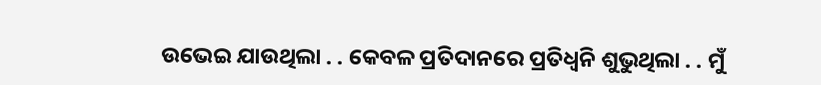ଉଭେଇ ଯାଉଥିଲା . . କେବଳ ପ୍ରତିଦାନରେ ପ୍ରତିଧ୍ୱନି ଶୁଭୁଥିଲା . . ମୁଁ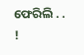ଫେରିଲି . . !